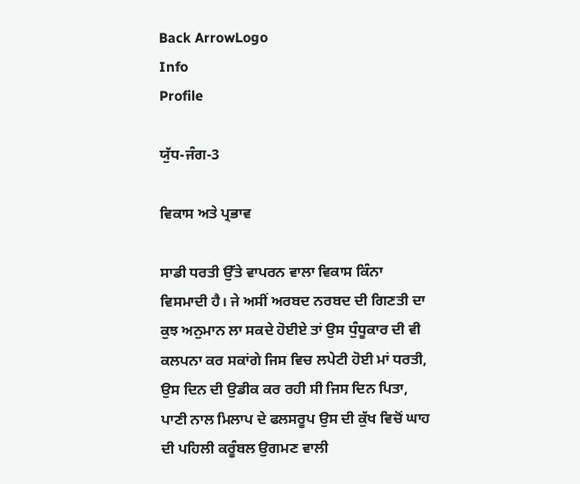Back ArrowLogo
Info
Profile

ਯੁੱਧ-ਜੰਗ-3

ਵਿਕਾਸ ਅਤੇ ਪ੍ਰਭਾਵ

ਸਾਡੀ ਧਰਤੀ ਉੱਤੇ ਵਾਪਰਨ ਵਾਲਾ ਵਿਕਾਸ ਕਿੰਨਾ ਵਿਸਮਾਦੀ ਹੈ। ਜੇ ਅਸੀਂ ਅਰਬਦ ਨਰਬਦ ਦੀ ਗਿਣਤੀ ਦਾ ਕੁਝ ਅਨੁਮਾਨ ਲਾ ਸਕਦੇ ਹੋਈਏ ਤਾਂ ਉਸ ਧੁੰਧੂਕਾਰ ਦੀ ਵੀ ਕਲਪਨਾ ਕਰ ਸਕਾਂਗੇ ਜਿਸ ਵਿਚ ਲਪੇਟੀ ਹੋਈ ਮਾਂ ਧਰਤੀ, ਉਸ ਦਿਨ ਦੀ ਉਡੀਕ ਕਰ ਰਹੀ ਸੀ ਜਿਸ ਦਿਨ ਪਿਤਾ, ਪਾਣੀ ਨਾਲ ਮਿਲਾਪ ਦੇ ਫਲਸਰੂਪ ਉਸ ਦੀ ਕੁੱਖ ਵਿਚੋਂ ਘਾਹ ਦੀ ਪਹਿਲੀ ਕਰੂੰਬਲ ਉਗਮਣ ਵਾਲੀ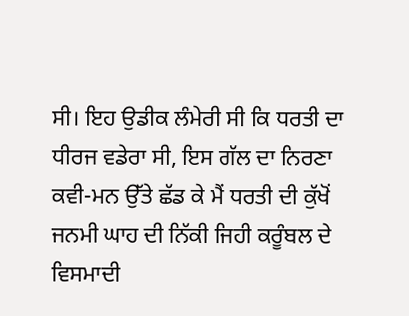ਸੀ। ਇਹ ਉਡੀਕ ਲੰਮੇਰੀ ਸੀ ਕਿ ਧਰਤੀ ਦਾ ਧੀਰਜ ਵਡੇਰਾ ਸੀ, ਇਸ ਗੱਲ ਦਾ ਨਿਰਣਾ ਕਵੀ-ਮਨ ਉੱਤੇ ਛੱਡ ਕੇ ਮੈਂ ਧਰਤੀ ਦੀ ਕੁੱਖੋਂ ਜਨਮੀ ਘਾਹ ਦੀ ਨਿੱਕੀ ਜਿਹੀ ਕਰੂੰਬਲ ਦੇ ਵਿਸਮਾਦੀ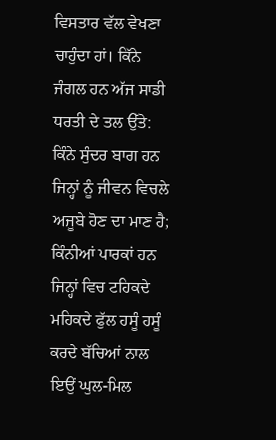ਵਿਸਤਾਰ ਵੱਲ ਵੇਖਣਾ ਚਾਹੁੰਦਾ ਹਾਂ। ਕਿੱਨੇ ਜੰਗਲ ਹਨ ਅੱਜ ਸਾਡੀ ਧਰਤੀ ਦੇ ਤਲ ਉੱਤੇ: ਕਿੰਨੇ ਸੁੰਦਰ ਬਾਗ ਹਨ ਜਿਨ੍ਹਾਂ ਨੂੰ ਜੀਵਨ ਵਿਚਲੇ ਅਜੂਬੇ ਹੋਣ ਦਾ ਮਾਣ ਹੈ; ਕਿੰਨੀਆਂ ਪਾਰਕਾਂ ਹਨ ਜਿਨ੍ਹਾਂ ਵਿਚ ਟਹਿਕਦੇ ਮਹਿਕਦੇ ਫੁੱਲ ਹਸੂੰ ਹਸੂੰ ਕਰਦੇ ਬੱਚਿਆਂ ਨਾਲ ਇਉਂ ਘੁਲ-ਮਿਲ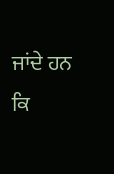ਜਾਂਦੇ ਹਨ ਕਿ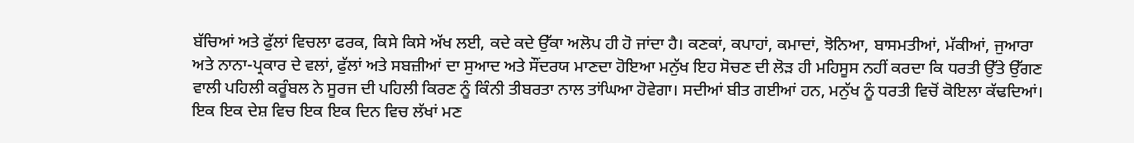ਬੱਚਿਆਂ ਅਤੇ ਫੁੱਲਾਂ ਵਿਚਲਾ ਫਰਕ, ਕਿਸੇ ਕਿਸੇ ਅੱਖ ਲਈ, ਕਦੇ ਕਦੇ ਉੱਕਾ ਅਲੋਪ ਹੀ ਹੋ ਜਾਂਦਾ ਹੈ। ਕਣਕਾਂ, ਕਪਾਹਾਂ, ਕਮਾਦਾਂ, ਝੋਨਿਆ, ਬਾਸਮਤੀਆਂ, ਮੱਕੀਆਂ, ਜੁਆਰਾ ਅਤੇ ਨਾਨਾ-ਪ੍ਰਕਾਰ ਦੇ ਵਲਾਂ, ਫੁੱਲਾਂ ਅਤੇ ਸਬਜ਼ੀਆਂ ਦਾ ਸੁਆਦ ਅਤੇ ਸੌਂਦਰਯ ਮਾਣਦਾ ਹੋਇਆ ਮਨੁੱਖ ਇਹ ਸੋਚਣ ਦੀ ਲੋੜ ਹੀ ਮਹਿਸੂਸ ਨਹੀਂ ਕਰਦਾ ਕਿ ਧਰਤੀ ਉੱਤੇ ਉੱਗਣ ਵਾਲੀ ਪਹਿਲੀ ਕਰੂੰਬਲ ਨੇ ਸੂਰਜ ਦੀ ਪਹਿਲੀ ਕਿਰਣ ਨੂੰ ਕਿੰਨੀ ਤੀਬਰਤਾ ਨਾਲ ਤਾਂਘਿਆ ਹੋਵੇਗਾ। ਸਦੀਆਂ ਬੀਤ ਗਈਆਂ ਹਨ, ਮਨੁੱਖ ਨੂੰ ਧਰਤੀ ਵਿਚੋਂ ਕੋਇਲਾ ਕੱਢਦਿਆਂ। ਇਕ ਇਕ ਦੇਸ਼ ਵਿਚ ਇਕ ਇਕ ਦਿਨ ਵਿਚ ਲੱਖਾਂ ਮਣ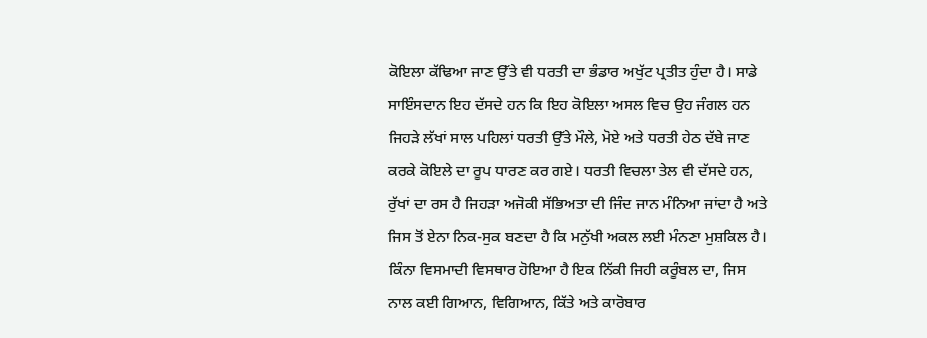ਕੋਇਲਾ ਕੱਢਿਆ ਜਾਣ ਉੱਤੇ ਵੀ ਧਰਤੀ ਦਾ ਭੰਡਾਰ ਅਖੁੱਟ ਪ੍ਰਤੀਤ ਹੁੰਦਾ ਹੈ। ਸਾਡੇ ਸਾਇੰਸਦਾਨ ਇਹ ਦੱਸਦੇ ਹਨ ਕਿ ਇਹ ਕੋਇਲਾ ਅਸਲ ਵਿਚ ਉਹ ਜੰਗਲ ਹਨ ਜਿਹੜੇ ਲੱਖਾਂ ਸਾਲ ਪਹਿਲਾਂ ਧਰਤੀ ਉੱਤੇ ਮੌਲੇ, ਮੋਏ ਅਤੇ ਧਰਤੀ ਹੇਠ ਦੱਬੇ ਜਾਣ ਕਰਕੇ ਕੋਇਲੇ ਦਾ ਰੂਪ ਧਾਰਣ ਕਰ ਗਏ। ਧਰਤੀ ਵਿਚਲਾ ਤੇਲ ਵੀ ਦੱਸਦੇ ਹਨ, ਰੁੱਖਾਂ ਦਾ ਰਸ ਹੈ ਜਿਹੜਾ ਅਜੋਕੀ ਸੱਭਿਅਤਾ ਦੀ ਜਿੰਦ ਜਾਨ ਮੰਨਿਆ ਜਾਂਦਾ ਹੈ ਅਤੇ ਜਿਸ ਤੋਂ ਏਨਾ ਨਿਕ-ਸੁਕ ਬਣਦਾ ਹੈ ਕਿ ਮਨੁੱਖੀ ਅਕਲ ਲਈ ਮੰਨਣਾ ਮੁਸ਼ਕਿਲ ਹੈ। ਕਿੰਨਾ ਵਿਸਮਾਦੀ ਵਿਸਥਾਰ ਹੋਇਆ ਹੈ ਇਕ ਨਿੱਕੀ ਜਿਹੀ ਕਰੂੰਬਲ ਦਾ, ਜਿਸ ਨਾਲ ਕਈ ਗਿਆਨ, ਵਿਗਿਆਨ, ਕਿੱਤੇ ਅਤੇ ਕਾਰੋਬਾਰ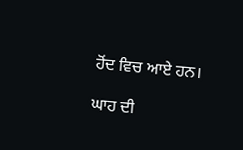ਹੋਂਦ ਵਿਚ ਆਏ ਹਨ।

ਘਾਹ ਦੀ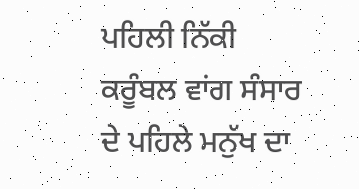ਪਹਿਲੀ ਨਿੱਕੀ ਕਰੂੰਬਲ ਵਾਂਗ ਸੰਸਾਰ ਦੇ ਪਹਿਲੇ ਮਨੁੱਖ ਦਾ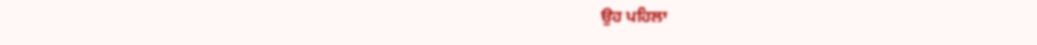ਉਹ ਪਹਿਲਾ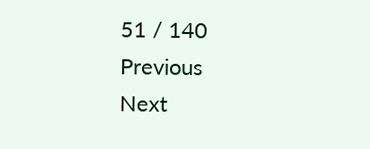51 / 140
Previous
Next